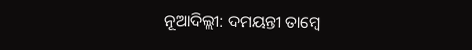ନୂଆଦିଲ୍ଲୀ: ଦମୟନ୍ତୀ ତାମ୍ବେ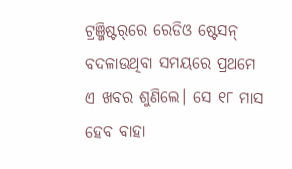ଟ୍ରଞ୍ଜିଷ୍ଟର୍‌ରେ ରେଡିଓ ଷ୍ଟେସନ୍‌ ବଦଳାଉଥିବା ସମୟରେ ପ୍ରଥମେ ଏ ଖବର ଶୁଣିଲେ। ସେ ୧୮ ମାସ ହେବ ବାହା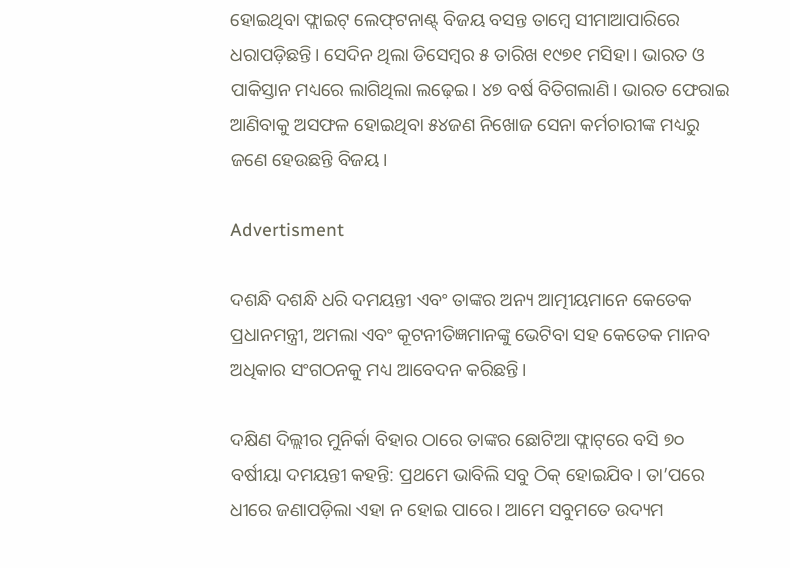ହୋଇଥିବା ଫ୍ଲାଇଟ୍‌ ଲେଫ୍‌ଟନାଣ୍ଟ୍‌ ବିଜୟ ବସନ୍ତ ତାମ୍ବେ ସୀମାଆପାରିରେ ଧରାପଡ଼ିଛନ୍ତି। ସେଦିନ ଥିଲା ଡିସେମ୍ବର ୫ ତାରିଖ ୧୯୭୧ ମସିହା। ଭାରତ ଓ ପାକିସ୍ତାନ ମଧ୍ୟରେ ଲାଗିଥିଲା ଲଢ଼େଇ। ୪୭ ବର୍ଷ ବିତିଗଲାଣି। ଭାରତ ଫେରାଇ ଆଣିବାକୁ ଅସଫଳ ହୋଇଥିବା ୫୪ଜଣ ନିଖୋଜ ସେନା କର୍ମଚାରୀଙ୍କ ମଧ୍ୟରୁ ଜଣେ ହେଉଛନ୍ତି ବିଜୟ।

Advertisment

ଦଶନ୍ଧି ଦଶନ୍ଧି ଧରି ଦମୟନ୍ତୀ ଏବଂ ତାଙ୍କର ଅନ୍ୟ ଆତ୍ମୀୟମାନେ କେତେକ ପ୍ରଧାନମନ୍ତ୍ରୀ, ଅମଲା ଏବଂ କୂଟନୀତିଜ୍ଞମାନଙ୍କୁ ଭେଟିବା ସହ କେତେକ ମାନବ ଅଧିକାର ସଂଗଠନକୁ ମଧ୍ୟ ଆବେଦନ କରିଛନ୍ତି।

ଦକ୍ଷିଣ ଦିଲ୍ଲୀର ମୁନିର୍କା ବିହାର ଠାରେ ତାଙ୍କର ଛୋଟିଆ ଫ୍ଲାଟ୍‌ରେ ବସି ୭୦ ବର୍ଷୀୟା ଦମୟନ୍ତୀ କହନ୍ତି: ପ୍ରଥମେ ଭାବିଲି ସବୁ ଠିକ୍‌ ହୋଇଯିବ। ତା’ପରେ ଧୀରେ ଜଣାପଡ଼ିଲା ଏହା ନ ହୋଇ ପାରେ। ଆମେ ସବୁମତେ ଉଦ୍ୟମ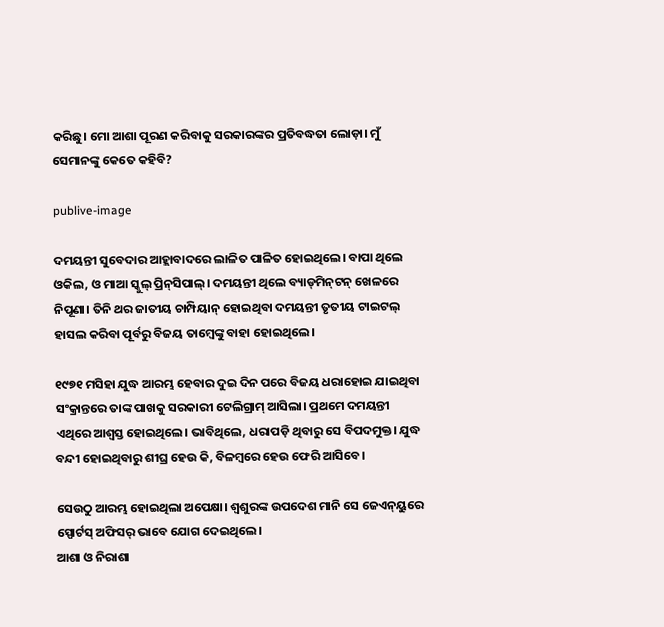କରିଛୁ। ମୋ ଆଶା ପୂରଣ କରିବାକୁ ସରକାରଙ୍କର ପ୍ରତିବଦ୍ଧତା ଲୋଡ଼ା। ମୁଁ ସେମାନଙ୍କୁ କେତେ କହିବି?

publive-image

ଦମୟନ୍ତୀ ସୁବେଦାର ଆହ୍ଲାବାଦରେ ଲାଳିତ ପାଳିତ ହୋଇଥିଲେ। ବାପା ଥିଲେ ଓକିଲ, ଓ ମାଆ ସ୍କୁଲ୍‌ ପ୍ରିନ୍‌ସିପାଲ୍‌। ଦମୟନ୍ତୀ ଥିଲେ ବ୍ୟାଡ୍‌ମିନ୍‌ଟନ୍‌ ଖେଳରେ ନିପୂଣା। ତିନି ଥର ଜାତୀୟ ଚାମ୍ପିୟାନ୍‌ ହୋଇଥିବା ଦମୟନ୍ତୀ ତୃତୀୟ ଟାଇଟଲ୍‌ ହାସଲ କରିବା ପୂର୍ବରୁ ବିଜୟ ତାମ୍ବେଙ୍କୁ ବାହା ହୋଇଥିଲେ।

୧୯୭୧ ମସିହା ଯୁଦ୍ଧ ଆରମ୍ଭ ହେବାର ଦୁଇ ଦିନ ପରେ ବିଜୟ ଧରାହୋଇ ଯାଇଥିବା ସଂକ୍ରାନ୍ତରେ ତାଙ୍କ ପାଖକୁ ସରକାରୀ ଟେଲିଗ୍ରାମ୍‌ ଆସିଲା। ପ୍ରଥମେ ଦମୟନ୍ତୀ ଏଥିରେ ଆଶ୍ୱସ୍ତ ହୋଇଥିଲେ। ଭାବିଥିଲେ, ଧରାପଡ଼ି ଥିବାରୁ ସେ ବିପଦମୁକ୍ତ। ଯୁଦ୍ଧ ବନ୍ଦୀ ହୋଇଥିବାରୁ ଶୀଘ୍ର ହେଉ କି, ବିଳମ୍ବରେ ହେଉ ଫେରି ଆସିବେ।

ସେଉଠୁ ଆରମ୍ଭ ହୋଇଥିଲା ଅପେକ୍ଷା। ଶ୍ୱଶୁରଙ୍କ ଉପଦେଶ ମାନି ସେ ଜେଏନ୍‌ୟୁରେ ସ୍ପୋର୍ଟସ୍‌ ଅଫିସର୍‌ ଭାବେ ଯୋଗ ଦେଇଥିଲେ।
ଆଶା ଓ ନିରାଶା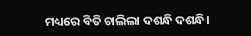ମଧ୍ୟରେ ବିତି ଚାଲିଲା ଦଶନ୍ଧି ଦଶନ୍ଧି।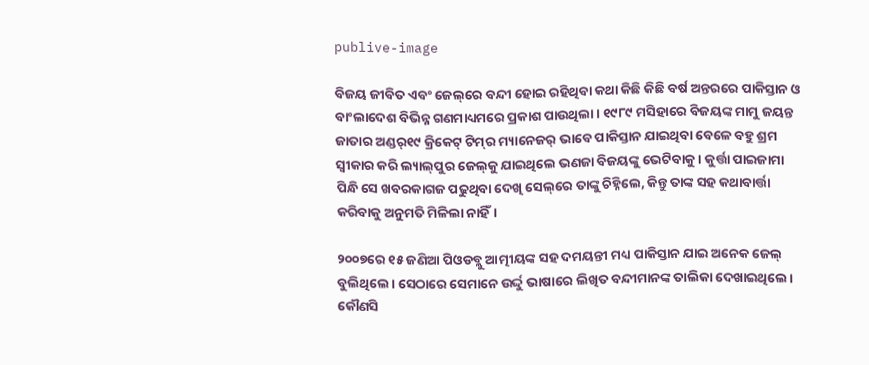publive-image

ବିଜୟ ଜୀବିତ ଏବଂ ଜେଲ୍‌ରେ ବନ୍ଦୀ ହୋଇ ରହିଥିବା କଥା କିଛି କିଛି ବର୍ଷ ଅନ୍ତରରେ ପାକିସ୍ତାନ ଓ ବାଂଲାଦେଶ ବିଭିନ୍ନ ଗଣମାଧ୍ୟମରେ ପ୍ରକାଶ ପାଉଥିଲା। ୧୯୮୯ ମସିହାରେ ବିଜୟଙ୍କ ମାମୁ ଜୟନ୍ତ ଜାତାର ଅଣ୍ଡର୍‌୧୯ କ୍ରିକେଟ୍‌ ଟିମ୍‌ର ମ୍ୟାନେଜର୍‌ ଭାବେ ପାକିସ୍ତାନ ଯାଇଥିବା ବେଳେ ବହୁ ଶ୍ରମ ସ୍ୱୀକାର କରି ଲ୍ୟାଲ୍‌ପୁର ଜେଲ୍‌କୁ ଯାଇଥିଲେ ଭଣଜା ବିଜୟଙ୍କୁ ଭେଟିବାକୁ। କୁର୍ତ୍ତା ପାଇଜାମା ପିନ୍ଧି ସେ ଖବରକାଗଜ ପଢୁଥିବା ଦେଖି ସେଲ୍‌ରେ ତାଙ୍କୁ ଚିହ୍ନିଲେ, କିନ୍ତୁ ତାଙ୍କ ସହ କଥାବାର୍ତ୍ତା କରିବାକୁ ଅନୁମତି ମିଳିଲା ନାହିଁ।

୨୦୦୭ରେ ୧୫ ଜଣିଆ ପିଓଡବ୍ଲୁ ଆତ୍ମୀୟଙ୍କ ସହ ଦମୟନ୍ତୀ ମଧ୍ୟ ପାକିସ୍ତାନ ଯାଇ ଅନେକ ଜେଲ୍‌ ବୁଲିଥିଲେ। ସେଠାରେ ସେମାନେ ଉର୍ଦ୍ଦୁ ଭାଷାରେ ଲିଖିତ ବନ୍ଦୀମାନଙ୍କ ତାଲିକା ଦେଖାଇଥିଲେ। କୌଣସି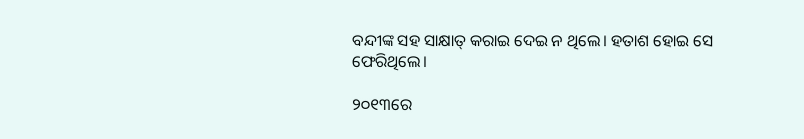ବନ୍ଦୀଙ୍କ ସହ ସାକ୍ଷାତ୍‌ କରାଇ ଦେଇ ନ ଥିଲେ। ହତାଶ ହୋଇ ସେ ଫେରିଥିଲେ।

୨୦୧୩ରେ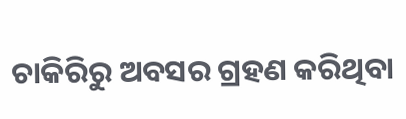ଚାକିରିରୁ ଅବସର ଗ୍ରହଣ କରିଥିବା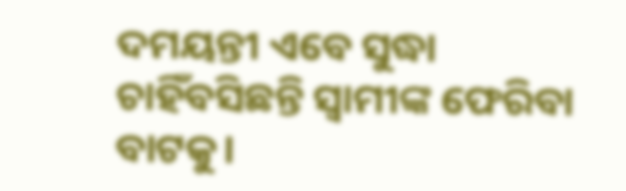ଦମୟନ୍ତୀ ଏବେ ସୁଦ୍ଧା ଚାହିଁବସିଛନ୍ତି ସ୍ୱାମୀଙ୍କ ଫେରିବା ବାଟକୁ।